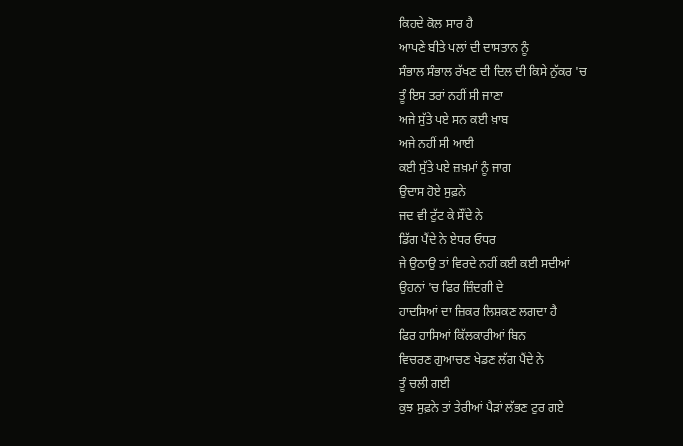ਕਿਹਦੇ ਕੋਲ ਸਾਰ ਹੈ
ਆਪਣੇ ਬੀਤੇ ਪਲਾਂ ਦੀ ਦਾਸਤਾਨ ਨੂੰ
ਸੰਭਾਲ ਸੰਭਾਲ ਰੱਖਣ ਦੀ ਦਿਲ ਦੀ ਕਿਸੇ ਨੁੱਕਰ 'ਚ
ਤੂੰ ਇਸ ਤਰਾਂ ਨਹੀਂ ਸੀ ਜਾਣਾ
ਅਜੇ ਸੁੱਤੇ ਪਏ ਸਨ ਕਈ ਖ਼ਾਬ
ਅਜੇ ਨਹੀਂ ਸੀ ਆਈ
ਕਈ ਸੁੱਤੇ ਪਏ ਜ਼ਖ਼ਮਾਂ ਨੂੰ ਜਾਗ
ਉਦਾਸ ਹੋਏ ਸੁਫ਼ਨੇ
ਜਦ ਵੀ ਟੁੱਟ ਕੇ ਸੌਂਦੇ ਨੇ
ਡਿੱਗ ਪੈਂਦੇ ਨੇ ਏਧਰ ਓਧਰ
ਜੇ ਉਠਾਉ ਤਾਂ ਵਿਰਦੇ ਨਹੀਂ ਕਈ ਕਈ ਸਦੀਆਂ
ਉਹਨਾਂ 'ਚ ਫਿਰ ਜ਼ਿੰਦਗੀ ਦੇ
ਹਾਦਸਿਆਂ ਦਾ ਜ਼ਿਕਰ ਲਿਸ਼ਕਣ ਲਗਦਾ ਹੈ
ਫਿਰ ਹਾਸਿਆਂ ਕਿੱਲਕਾਰੀਆਂ ਬਿਨ
ਵਿਚਰਣ ਗੁਆਚਣ ਖੇਡਣ ਲੱਗ ਪੈਂਦੇ ਨੇ
ਤੂੰ ਚਲੀ ਗਈ
ਕੁਝ ਸੁਫ਼ਨੇ ਤਾਂ ਤੇਰੀਆਂ ਪੈੜਾਂ ਲੱਭਣ ਟੁਰ ਗਏ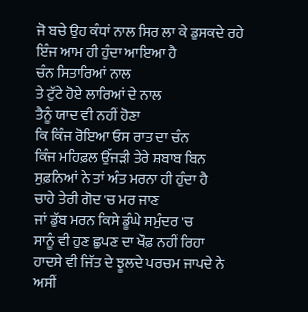ਜੋ ਬਚੇ ਉਹ ਕੰਧਾਂ ਨਾਲ ਸਿਰ ਲਾ ਕੇ ਡੁਸਕਦੇ ਰਹੇ
ਇੰਜ ਆਮ ਹੀ ਹੁੰਦਾ ਆਇਆ ਹੈ
ਚੰਨ ਸਿਤਾਰਿਆਂ ਨਾਲ
ਤੇ ਟੁੱਟੇ ਹੋਏ ਲਾਰਿਆਂ ਦੇ ਨਾਲ
ਤੈਨੂੰ ਯਾਦ ਵੀ ਨਹੀਂ ਹੋਣਾ
ਕਿ ਕਿੰਜ ਰੋਇਆ ਓਸ ਰਾਤ ਦਾ ਚੰਨ
ਕਿੰਜ ਮਹਿਫ਼ਲ ਉੱਜੜੀ ਤੇਰੇ ਸ਼ਬਾਬ ਬਿਨ
ਸੁਫ਼ਨਿਆਂ ਨੇ ਤਾਂ ਅੰਤ ਮਰਨਾ ਹੀ ਹੁੰਦਾ ਹੈ
ਚਾਹੇ ਤੇਰੀ ਗੋਦ 'ਚ ਮਰ ਜਾਣ
ਜਾਂ ਡੁੱਬ ਮਰਨ ਕਿਸੇ ਡੂੰਘੇ ਸਮੁੰਦਰ 'ਚ
ਸਾਨੂੰ ਵੀ ਹੁਣ ਛੁਪਣ ਦਾ ਖੌਫ਼ ਨਹੀਂ ਰਿਹਾ
ਹਾਦਸੇ ਵੀ ਜਿੱਤ ਦੇ ਝੂਲਦੇ ਪਰਚਮ ਜਾਪਦੇ ਨੇ
ਅਸੀਂ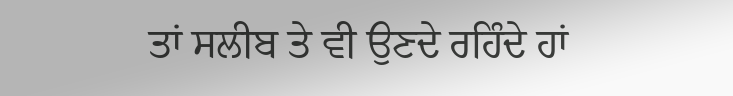ਤਾਂ ਸਲੀਬ ਤੇ ਵੀ ਉਣਦੇ ਰਹਿੰਦੇ ਹਾਂ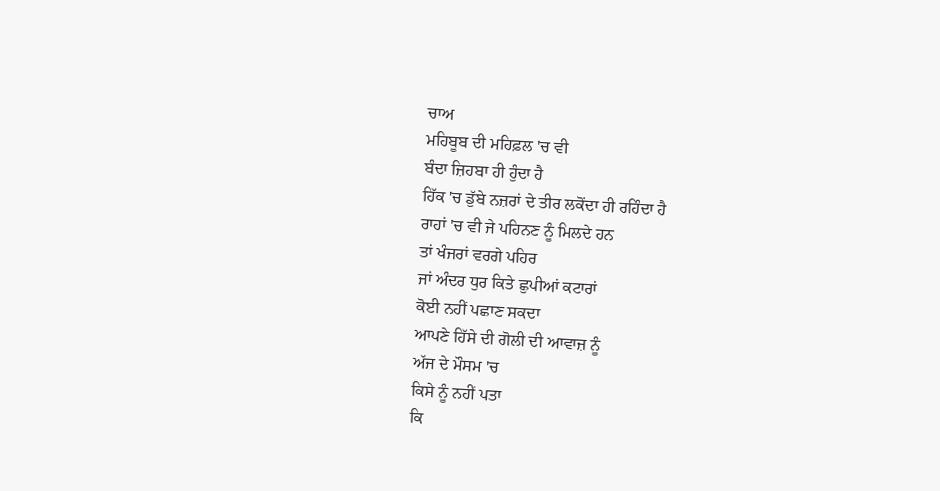ਚਾਅ
ਮਹਿਬੂਬ ਦੀ ਮਹਿਫ਼ਲ 'ਚ ਵੀ
ਬੰਦਾ ਜ਼ਿਹਬਾ ਹੀ ਹੁੰਦਾ ਹੈ
ਹਿੱਕ 'ਚ ਡੁੱਬੇ ਨਜ਼ਰਾਂ ਦੇ ਤੀਰ ਲਕੋਂਦਾ ਹੀ ਰਹਿੰਦਾ ਹੈ
ਰਾਹਾਂ 'ਚ ਵੀ ਜੇ ਪਹਿਨਣ ਨੂੰ ਮਿਲਦੇ ਹਨ
ਤਾਂ ਖੰਜਰਾਂ ਵਰਗੇ ਪਹਿਰ
ਜਾਂ ਅੰਦਰ ਧੁਰ ਕਿਤੇ ਛੁਪੀਆਂ ਕਟਾਰਾਂ
ਕੋਈ ਨਹੀਂ ਪਛਾਣ ਸਕਦਾ
ਆਪਣੇ ਹਿੱਸੇ ਦੀ ਗੋਲੀ ਦੀ ਆਵਾਜ਼ ਨੂੰ
ਅੱਜ ਦੇ ਮੌਸਮ 'ਚ
ਕਿਸੇ ਨੂੰ ਨਹੀਂ ਪਤਾ
ਕਿ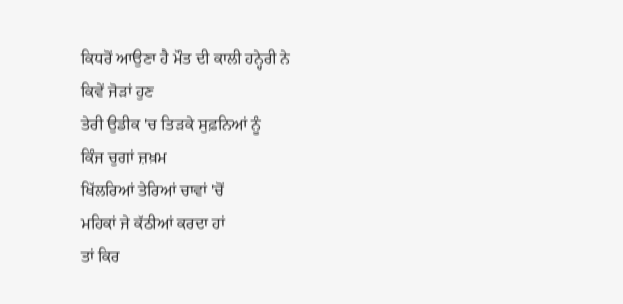ਕਿਧਰੋਂ ਆਉਣਾ ਹੈ ਮੌਤ ਦੀ ਕਾਲੀ ਹਨ੍ਹੇਰੀ ਨੇ
ਕਿਵੇਂ ਜੋੜਾਂ ਹੁਣ
ਤੇਰੀ ਉਡੀਕ 'ਚ ਤਿੜਕੇ ਸੁਫ਼ਨਿਆਂ ਨੂੰ
ਕਿੰਜ ਚੁਗਾਂ ਜ਼ਖ਼ਮ
ਖਿੱਲਰਿਆਂ ਤੇਰਿਆਂ ਚਾਵਾਂ 'ਚੋਂ
ਮਹਿਕਾਂ ਜੇ ਕੱਠੀਆਂ ਕਰਦਾ ਹਾਂ
ਤਾਂ ਕਿਰ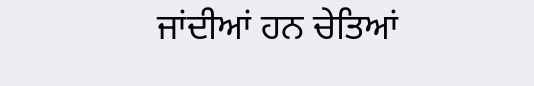ਜਾਂਦੀਆਂ ਹਨ ਚੇਤਿਆਂ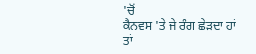'ਚੋਂ
ਕੈਨਵਸ 'ਤੇ ਜੇ ਰੰਗ ਛੇੜਦਾ ਹਾਂ
ਤਾਂ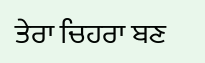ਤੇਰਾ ਚਿਹਰਾ ਬਣ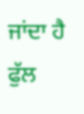ਜਾਂਦਾ ਹੈ ਫੁੱਲ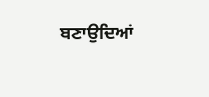ਬਣਾਉਦਿਆਂ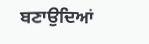ਬਣਾਉਦਿਆਂ